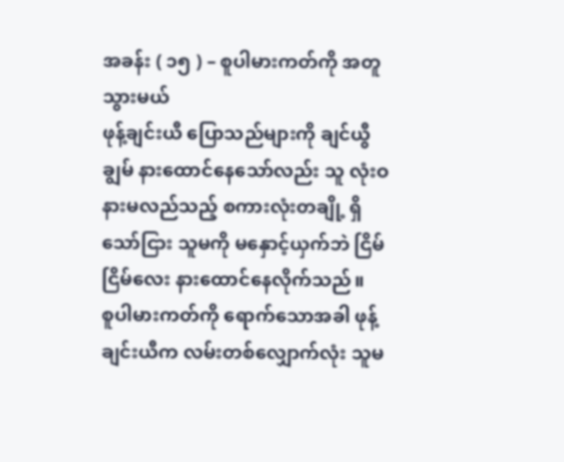အခန်း ( ၁၅ ) – စူပါမားကတ်ကို အတူသွားမယ်
ဖုန့်ချင်းယီ ပြောသည်များကို ချင်ယွီချွမ် နားထောင်နေသော်လည်း သူ လုံးဝ နားမလည်သည့် စကားလုံးတချို့ ရှိသော်ငြား သူမကို မနှောင့်ယှက်ဘဲ ငြိမ်ငြိမ်လေး နားထောင်နေလိုက်သည်။
စူပါမားကတ်ကို ရောက်သောအခါ ဖုန့်ချင်းယီက လမ်းတစ်လျှောက်လုံး သူမ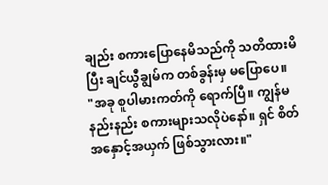ချည်း စကားပြောနေမိသည်ကို သတိထားမိပြီး ချင်ယွီချွမ်က တစ်ခွန်းမှ မပြောပေ။
"အခု စူပါမားကတ်ကို ရောက်ပြီ။ ကျွန်မ နည်းနည်း စကားများသလိုပဲနော်။ ရှင် စိတ်အနှောင့်အယှက် ဖြစ်သွားလား။"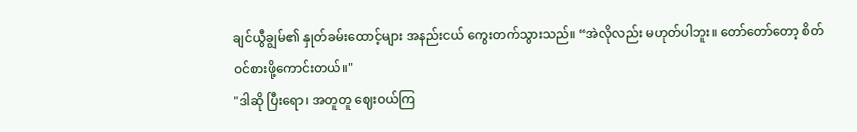ချင်ယွီချွမ်၏ နှုတ်ခမ်းထောင့်များ အနည်းငယ် ကွေးတက်သွားသည်။ “အဲလိုလည်း မဟုတ်ပါဘူး။ တော်တော်တော့ စိတ်ဝင်စားဖို့ကောင်းတယ်။"
"ဒါဆို ပြီးရော၊ အတူတူ ဈေးဝယ်ကြ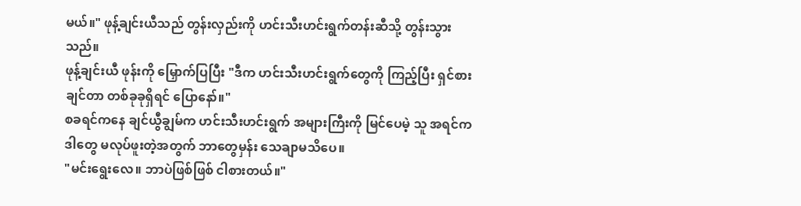မယ်။" ဖုန့်ချင်းယီသည် တွန်းလှည်းကို ဟင်းသီးဟင်းရွက်တန်းဆီသို့ တွန်းသွားသည်။
ဖုန့်ချင်းယီ ဖုန်းကို မြှောက်ပြပြီး "ဒီက ဟင်းသီးဟင်းရွက်တွေကို ကြည့်ပြီး ရှင်စားချင်တာ တစ်ခုခုရှိရင် ပြောနော်။"
စခရင်ကနေ ချင်ယွီချွမ်က ဟင်းသီးဟင်းရွက် အများကြီးကို မြင်ပေမဲ့ သူ အရင်က ဒါတွေ မလုပ်ဖူးတဲ့အတွက် ဘာတွေမှန်း သေချာမသိပေ။
"မင်းရွေးလေ။ ဘာပဲဖြစ်ဖြစ် ငါစားတယ်။"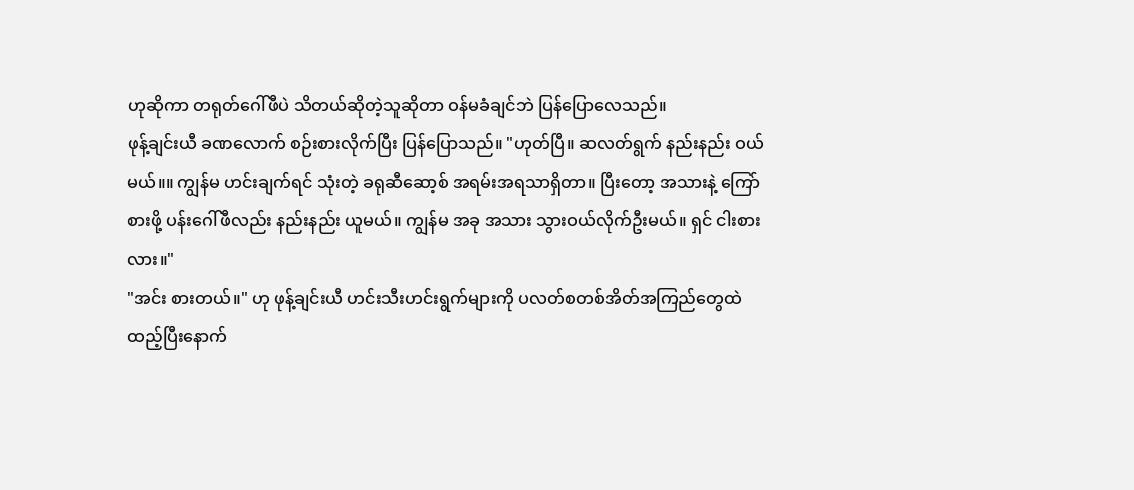ဟုဆိုကာ တရုတ်ဂေါ်ဖီပဲ သိတယ်ဆိုတဲ့သူဆိုတာ ဝန်မခံချင်ဘဲ ပြန်ပြောလေသည်။
ဖုန့်ချင်းယီ ခဏလောက် စဉ်းစားလိုက်ပြီး ပြန်ပြောသည်။ "ဟုတ်ပြီ။ ဆလတ်ရွက် နည်းနည်း ဝယ်မယ်။။ ကျွန်မ ဟင်းချက်ရင် သုံးတဲ့ ခရုဆီဆော့စ် အရမ်းအရသာရှိတာ။ ပြီးတော့ အသားနဲ့ ကြော်စားဖို့ ပန်းဂေါ်ဖီလည်း နည်းနည်း ယူမယ်။ ကျွန်မ အခု အသား သွားဝယ်လိုက်ဦးမယ်။ ရှင် ငါးစားလား။"
"အင်း စားတယ်။" ဟု ဖုန့်ချင်းယီ ဟင်းသီးဟင်းရွက်များကို ပလတ်စတစ်အိတ်အကြည်တွေထဲ ထည့်ပြီးနောက်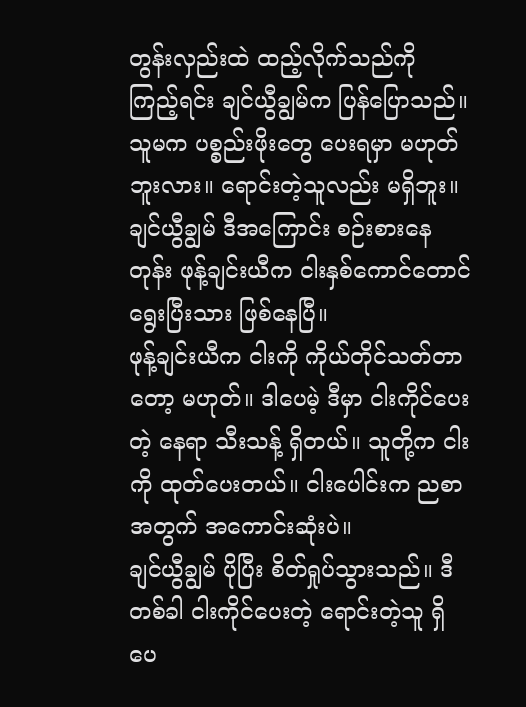တွန်းလှည်းထဲ ထည့်လိုက်သည်ကို ကြည့်ရင်း ချင်ယွီချွမ်က ပြန်ပြောသည်။
သူမက ပစ္စည်းဖိုးတွေ ပေးရမှာ မဟုတ်ဘူးလား။ ရောင်းတဲ့သူလည်း မရှိဘူး။
ချင်ယွီချွမ် ဒီအကြောင်း စဉ်းစားနေတုန်း ဖုန့်ချင်းယီက ငါးနှစ်ကောင်တောင် ရွေးပြီးသား ဖြစ်နေပြီ။
ဖုန့်ချင်းယီက ငါးကို ကိုယ်တိုင်သတ်တာတော့ မဟုတ်။ ဒါပေမဲ့ ဒီမှာ ငါးကိုင်ပေးတဲ့ နေရာ သီးသန့် ရှိတယ်။ သူတို့က ငါးကို ထုတ်ပေးတယ်။ ငါးပေါင်းက ညစာအတွက် အကောင်းဆုံးပဲ။
ချင်ယွီချွမ် ပိုပြီး စိတ်ရှုပ်သွားသည်။ ဒီတစ်ခါ ငါးကိုင်ပေးတဲ့ ရောင်းတဲ့သူ ရှိပေ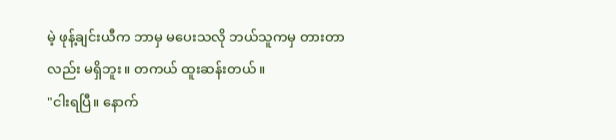မဲ့ ဖုန့်ချင်းယီက ဘာမှ မပေးသလို ဘယ်သူကမှ တားတာလည်း မရှိဘူး။ တကယ် ထူးဆန်းတယ်။
"ငါးရပြီ။ နောက်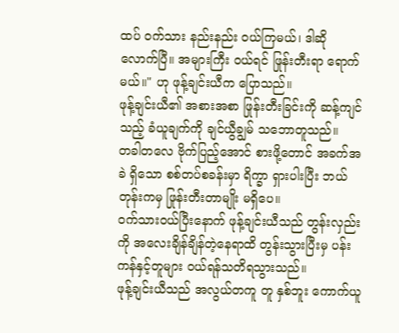ထပ် ဝက်သား နည်းနည်း ဝယ်ကြမယ်၊ ဒါဆို လောက်ပြီ။ အများကြီး ဝယ်ရင် ဖြုန်းတီးရာ ရောက်မယ်။" ဟု ဖုန့်ချင်းယီက ပြောသည်။
ဖုန့်ချင်းယီ၏ အစားအစာ ဖြုန်းတီးခြင်းကို ဆန့်ကျင်သည့် ခံယူချက်ကို ချင်ယွီချွမ် သဘောတူသည်။
တခါတလေ ဗိုက်ပြည့်အောင် စားဖို့တောင် အခက်အခဲ ရှိသော စစ်တပ်စခန်းမှာ ရိက္ခာ ရှားပါးပြီး ဘယ်တုန်းကမှ ဖြုန်းတီးတာမျိုး မရှိပေ။
ဝက်သားဝယ်ပြီးနောက် ဖုန့်ချင်းယီသည် တွန်းလှည်းကို အလေးချိန်ချိန်တဲ့နေရာထိ တွန်းသွားပြီးမှ ပန်းကန်နှင့်တူများ ဝယ်ရန်သတိရသွားသည်။
ဖုန့်ချင်းယီသည် အလွယ်တကူ တူ နှစ်ဘူး ကောက်ယူ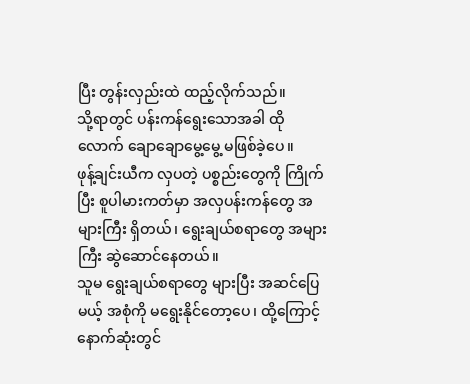ပြီး တွန်းလှည်းထဲ ထည့်လိုက်သည်။
သို့ရာတွင် ပန်းကန်ရွေးသောအခါ ထိုလောက် ချောချောမွေ့မွေ့ မဖြစ်ခဲ့ပေ။
ဖုန့်ချင်းယီက လှပတဲ့ ပစ္စည်းတွေကို ကြိုက်ပြီး စူပါမားကတ်မှာ အလှပန်းကန်တွေ အများကြီး ရှိတယ်၊ ရွေးချယ်စရာတွေ အများကြီး ဆွဲဆောင်နေတယ်။
သူမ ရွေးချယ်စရာတွေ များပြီး အဆင်ပြေမယ့် အစုံကို မရွေးနိုင်တော့ပေ၊ ထို့ကြောင့် နောက်ဆုံးတွင်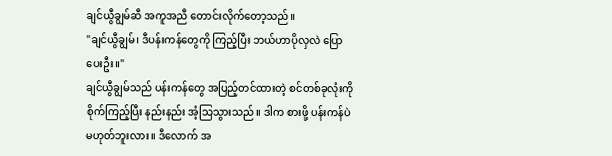ချင်ယွီချွမ်ဆီ အကူအညီ တောင်းလိုက်တော့သည်။
"ချင်ယွီချွမ်၊ ဒီပန်းကန်တွေကို ကြည့်ပြီး ဘယ်ဟာပိုလှလဲ ပြောပေးဦး။"
ချင်ယွီချွမ်သည် ပန်းကန်တွေ အပြည့်တင်ထားတဲ့ စင်တစ်ခုလုံးကို စိုက်ကြည့်ပြီး နည်းနည်း အံ့သြသွားသည်။ ဒါက စားဖို့ ပန်းကန်ပဲ မဟုတ်ဘူးလား။ ဒီလောက် အ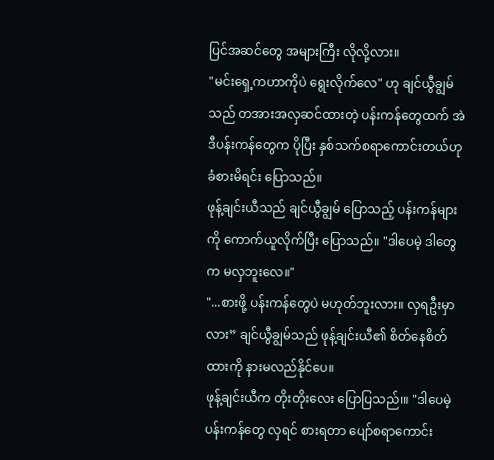ပြင်အဆင်တွေ အများကြီး လိုလို့လား။
"မင်းရှေ့ကဟာကိုပဲ ရွေးလိုက်လေ" ဟု ချင်ယွီချွမ်သည် တအားအလှဆင်ထားတဲ့ ပန်းကန်တွေထက် အဲဒီပန်းကန်တွေက ပိုပြီး နှစ်သက်စရာကောင်းတယ်ဟု ခံစားမိရင်း ပြောသည်။
ဖုန့်ချင်းယီသည် ချင်ယွီချွမ် ပြောသည့် ပန်းကန်များကို ကောက်ယူလိုက်ပြီး ပြောသည်။ "ဒါပေမဲ့ ဒါတွေက မလှဘူးလေ။"
"...စားဖို့ ပန်းကန်တွေပဲ မဟုတ်ဘူးလား။ လှရဦးမှာလား” ချင်ယွီချွမ်သည် ဖုန့်ချင်းယီ၏ စိတ်နေစိတ်ထားကို နားမလည်နိုင်ပေ။
ဖုန့်ချင်းယီက တိုးတိုးလေး ပြောပြသည်၊။ "ဒါပေမဲ့ ပန်းကန်တွေ လှရင် စားရတာ ပျော်စရာကောင်း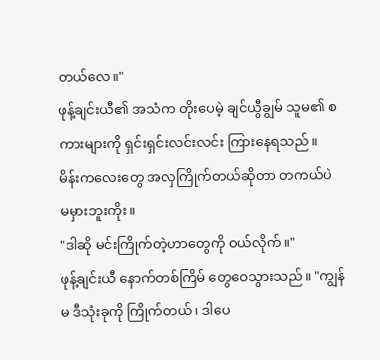တယ်လေ။"
ဖုန့်ချင်းယီ၏ အသံက တိုးပေမဲ့ ချင်ယွီချွမ် သူမ၏ စကားများကို ရှင်းရှင်းလင်းလင်း ကြားနေရသည်။
မိန်းကလေးတွေ အလှကြိုက်တယ်ဆိုတာ တကယ်ပဲ မမှားဘူးကိုး။
"ဒါဆို မင်းကြိုက်တဲ့ဟာတွေကို ဝယ်လိုက်။"
ဖုန့်ချင်းယီ နောက်တစ်ကြိမ် တွေဝေသွားသည်။ "ကျွန်မ ဒီသုံးခုကို ကြိုက်တယ်၊ ဒါပေ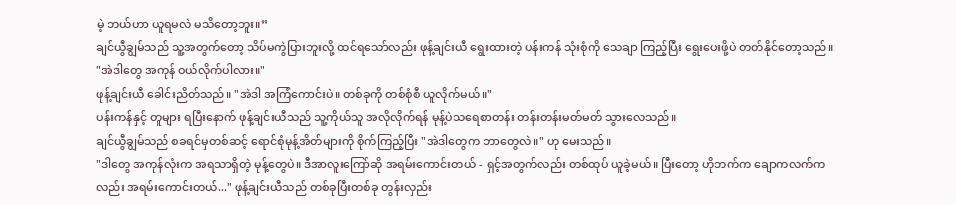မဲ့ ဘယ်ဟာ ယူရမလဲ မသိတော့ဘူး။”
ချင်ယွီချွမ်သည် သူ့အတွက်တော့ သိပ်မကွဲပြားဘူးလို့ ထင်ရသော်လည်း ဖုန့်ချင်းယီ ရွေးထားတဲ့ ပန်းကန် သုံးစုံကို သေချာ ကြည့်ပြီး ရွေးပေးဖို့ပဲ တတ်နိုင်တော့သည်။
"အဲဒါတွေ အကုန် ဝယ်လိုက်ပါလား။"
ဖုန့်ချင်းယီ ခေါင်းညိတ်သည်။ "အဲဒါ အကြံကောင်းပဲ။ တစ်ခုကို တစ်စုံစီ ယူလိုက်မယ်။"
ပန်းကန်နှင့် တူများ ရပြီးနောက် ဖုန့်ချင်းယီသည် သူ့ကိုယ်သူ အလိုလိုက်ရန် မုန့်ပဲသရေစာတန်း တန်းတန်းမတ်မတ် သွားလေသည်။
ချင်ယွီချွမ်သည် စခရင်မှတစ်ဆင့် ရောင်စုံမုန့်အိတ်များကို စိုက်ကြည့်ပြီး "အဲဒါတွေက ဘာတွေလဲ။" ဟု မေးသည်။
"ဒါတွေ အကုန်လုံးက အရသာရှိတဲ့ မုန့်တွေပဲ။ ဒီအာလူးကြော်ဆို အရမ်းကောင်းတယ် - ရှင့်အတွက်လည်း တစ်ထုပ် ယူခဲ့မယ်။ ပြီးတော့ ဟိုဘက်က ချောကလက်ကလည်း အရမ်းကောင်းတယ်..." ဖုန့်ချင်းယီသည် တစ်ခုပြီးတစ်ခု တွန်းလှည်း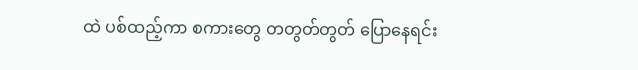ထဲ ပစ်ထည့်ကာ စကားတွေ တတွတ်တွတ် ပြောနေရင်း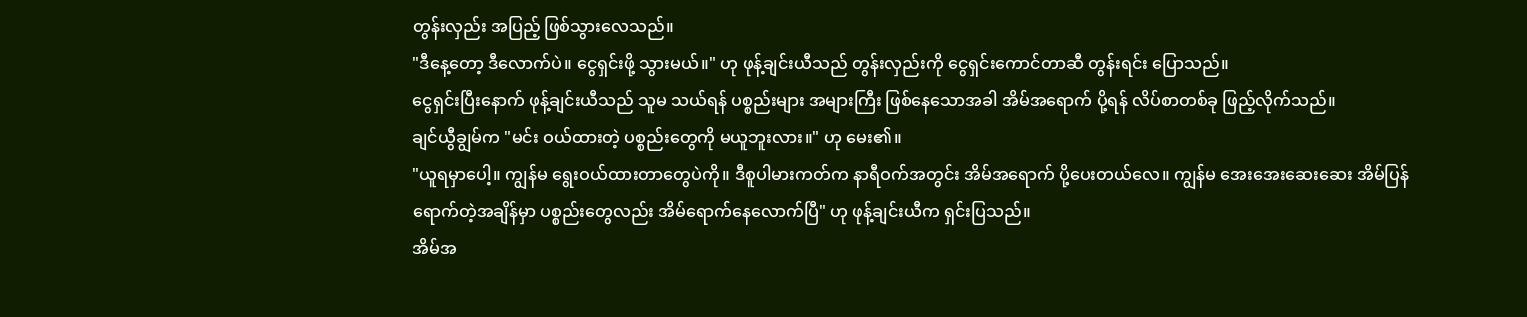တွန်းလှည်း အပြည့် ဖြစ်သွားလေသည်။
"ဒီနေ့တော့ ဒီလောက်ပဲ။ ငွေရှင်းဖို့ သွားမယ်။" ဟု ဖုန့်ချင်းယီသည် တွန်းလှည်းကို ငွေရှင်းကောင်တာဆီ တွန်းရင်း ပြောသည်။
ငွေရှင်းပြီးနောက် ဖုန့်ချင်းယီသည် သူမ သယ်ရန် ပစ္စည်းများ အများကြီး ဖြစ်နေသောအခါ အိမ်အရောက် ပို့ရန် လိပ်စာတစ်ခု ဖြည့်လိုက်သည်။
ချင်ယွီချွမ်က "မင်း ဝယ်ထားတဲ့ ပစ္စည်းတွေကို မယူဘူးလား။" ဟု မေး၏။
"ယူရမှာပေါ့။ ကျွန်မ ရွေးဝယ်ထားတာတွေပဲကို။ ဒီစူပါမားကတ်က နာရီဝက်အတွင်း အိမ်အရောက် ပို့ပေးတယ်လေ။ ကျွန်မ အေးအေးဆေးဆေး အိမ်ပြန်ရောက်တဲ့အချိန်မှာ ပစ္စည်းတွေလည်း အိမ်ရောက်နေလောက်ပြီ" ဟု ဖုန့်ချင်းယီက ရှင်းပြသည်။
အိမ်အ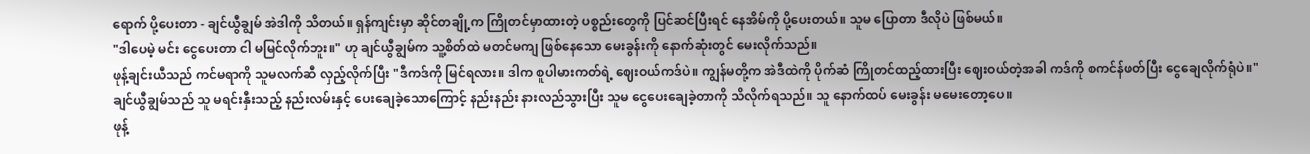ရောက် ပို့ပေးတာ - ချင်ယွီချွမ် အဲဒါကို သိတယ်။ ရှန်ကျင်းမှာ ဆိုင်တချို့က ကြိုတင်မှာထားတဲ့ ပစ္စည်းတွေကို ပြင်ဆင်ပြီးရင် နေအိမ်ကို ပို့ပေးတယ်။ သူမ ပြောတာ ဒီလိုပဲ ဖြစ်မယ်။
"ဒါပေမဲ့ မင်း ငွေပေးတာ ငါ မမြင်လိုက်ဘူး။" ဟု ချင်ယွီချွမ်က သူ့စိတ်ထဲ မတင်မကျ ဖြစ်နေသော မေးခွန်းကို နောက်ဆုံးတွင် မေးလိုက်သည်။
ဖုန့်ချင်းယီသည် ကင်မရာကို သူမလက်ဆီ လှည့်လိုက်ပြီး "ဒီကဒ်ကို မြင်ရလား။ ဒါက စူပါမားကတ်ရဲ့ ဈေးဝယ်ကဒ်ပဲ။ ကျွန်မတို့က အဲဒီထဲကို ပိုက်ဆံ ကြိုတင်ထည့်ထားပြီး ဈေးဝယ်တဲ့အခါ ကဒ်ကို စကင်န်ဖတ်ပြီး ငွေချေလိုက်ရုံပဲ။"
ချင်ယွီချွမ်သည် သူ မရင်းနှီးသည့် နည်းလမ်းနှင့် ပေးချေခဲ့သောကြောင့် နည်းနည်း နားလည်သွားပြီး သူမ ငွေပေးချေခဲ့တာကို သိလိုက်ရသည်။ သူ နောက်ထပ် မေးခွန်း မမေးတော့ပေ။
ဖုန့်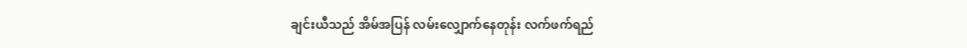ချင်းယီသည် အိမ်အပြန် လမ်းလျှောက်နေတုန်း လက်ဖက်ရည်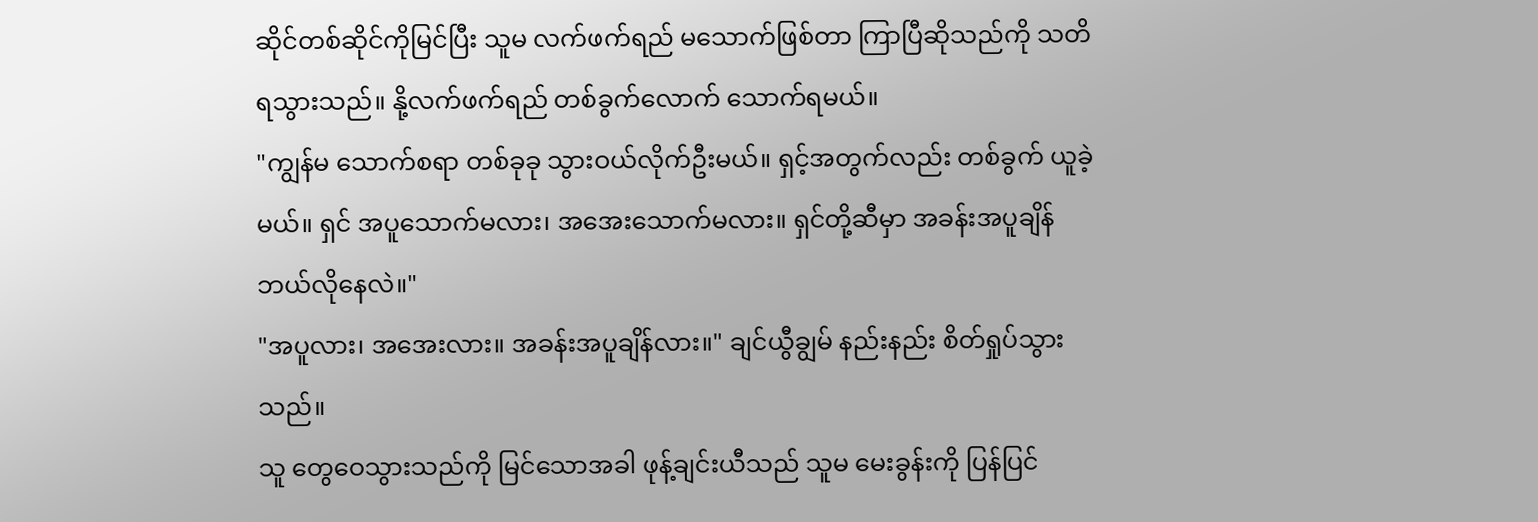ဆိုင်တစ်ဆိုင်ကိုမြင်ပြီး သူမ လက်ဖက်ရည် မသောက်ဖြစ်တာ ကြာပြီဆိုသည်ကို သတိရသွားသည်။ နို့လက်ဖက်ရည် တစ်ခွက်လောက် သောက်ရမယ်။
"ကျွန်မ သောက်စရာ တစ်ခုခု သွားဝယ်လိုက်ဦးမယ်။ ရှင့်အတွက်လည်း တစ်ခွက် ယူခဲ့မယ်။ ရှင် အပူသောက်မလား၊ အအေးသောက်မလား။ ရှင်တို့ဆီမှာ အခန်းအပူချိန် ဘယ်လိုနေလဲ။"
"အပူလား၊ အအေးလား။ အခန်းအပူချိန်လား။" ချင်ယွီချွမ် နည်းနည်း စိတ်ရှုပ်သွားသည်။
သူ တွေဝေသွားသည်ကို မြင်သောအခါ ဖုန့်ချင်းယီသည် သူမ မေးခွန်းကို ပြန်ပြင်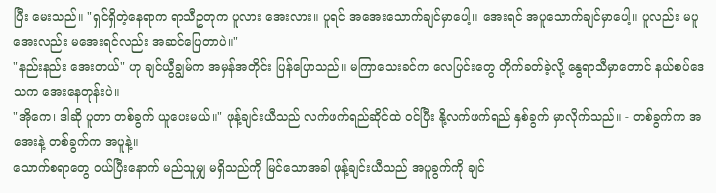ပြီး မေးသည်။ "ရှင်ရှိတဲ့နေရာက ရာသီဥတုက ပူလား အေးလား။ ပူရင် အအေးသောက်ချင်မှာပေါ့။ အေးရင် အပူသောက်ချင်မှာပေါ့။ ပူလည်း မပူ အေးလည်း မအေးရင်လည်း အဆင်ပြေတာပဲ။"
"နည်းနည်း အေးတယ်" ဟု ချင်ယွီချွမ်က အမှန်အတိုင်း ပြန်ပြောသည်။ မကြာသေးခင်က လေပြင်းတွေ တိုက်ခတ်ခဲ့လို့ နွေရာသီမှာတောင် နယ်စပ်ဒေသက အေးနေတုန်းပဲ။
"အိုကေ၊ ဒါဆို ပူတာ တစ်ခွက် ယူပေးမယ်။" ဖုန့်ချင်းယီသည် လက်ဖက်ရည်ဆိုင်ထဲ ဝင်ပြီး နို့လက်ဖက်ရည် နှစ်ခွက် မှာလိုက်သည်။ - တစ်ခွက်က အအေးနဲ့ တစ်ခွက်က အပူနဲ့။
သောက်စရာတွေ ဝယ်ပြီးနောက် မည်သူမျှ မရှိသည်ကို မြင်သောအခါ ဖုန့်ချင်းယီသည် အပူခွက်ကို ချင်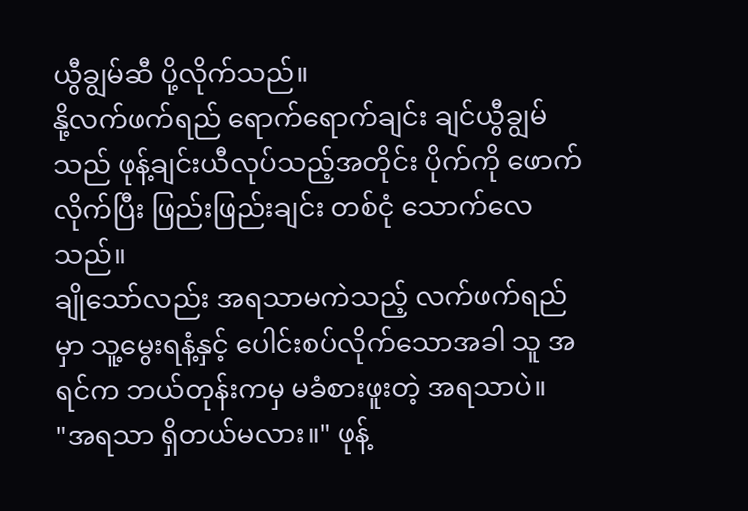ယွီချွမ်ဆီ ပို့လိုက်သည်။
နို့လက်ဖက်ရည် ရောက်ရောက်ချင်း ချင်ယွီချွမ်သည် ဖုန့်ချင်းယီလုပ်သည့်အတိုင်း ပိုက်ကို ဖောက်လိုက်ပြီး ဖြည်းဖြည်းချင်း တစ်ငုံ သောက်လေသည်။
ချိုသော်လည်း အရသာမကဲသည့် လက်ဖက်ရည်မှာ သူ့မွေးရနံ့နှင့် ပေါင်းစပ်လိုက်သောအခါ သူ အရင်က ဘယ်တုန်းကမှ မခံစားဖူးတဲ့ အရသာပဲ။
"အရသာ ရှိတယ်မလား။" ဖုန့်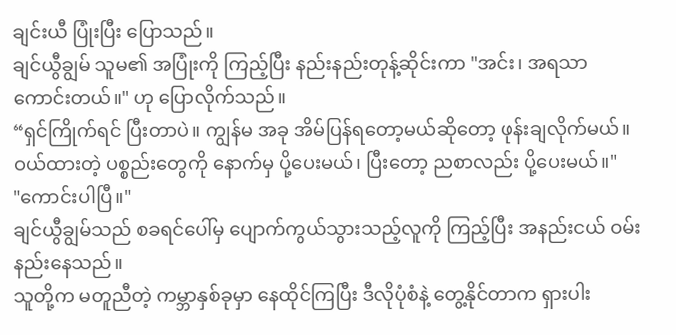ချင်းယီ ပြုံးပြီး ပြောသည်။
ချင်ယွီချွမ် သူမ၏ အပြုံးကို ကြည့်ပြီး နည်းနည်းတုန့်ဆိုင်းကာ "အင်း၊ အရသာ ကောင်းတယ်။" ဟု ပြောလိုက်သည်။
“ရှင်ကြိုက်ရင် ပြီးတာပဲ။ ကျွန်မ အခု အိမ်ပြန်ရတော့မယ်ဆိုတော့ ဖုန်းချလိုက်မယ်။ ဝယ်ထားတဲ့ ပစ္စည်းတွေကို နောက်မှ ပို့ပေးမယ်၊ ပြီးတော့ ညစာလည်း ပို့ပေးမယ်။"
"ကောင်းပါပြီ။"
ချင်ယွီချွမ်သည် စခရင်ပေါ်မှ ပျောက်ကွယ်သွားသည့်လူကို ကြည့်ပြီး အနည်းငယ် ဝမ်းနည်းနေသည်။
သူတို့က မတူညီတဲ့ ကမ္ဘာနှစ်ခုမှာ နေထိုင်ကြပြီး ဒီလိုပုံစံနဲ့ တွေ့နိုင်တာက ရှားပါး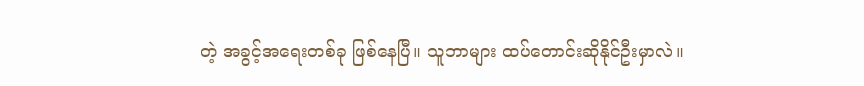တဲ့ အခွင့်အရေးတစ်ခု ဖြစ်နေပြီ။ သူဘာများ ထပ်တောင်းဆိုနိုင်ဦးမှာလဲ။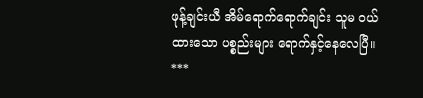ဖုန့်ချင်းယီ အိမ်ရောက်ရောက်ချင်း သူမ ဝယ်ထားသော ပစ္စည်းများ ရောက်နှင့်နေလေပြီ။
***